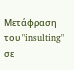Μετάφραση του "insulting" σε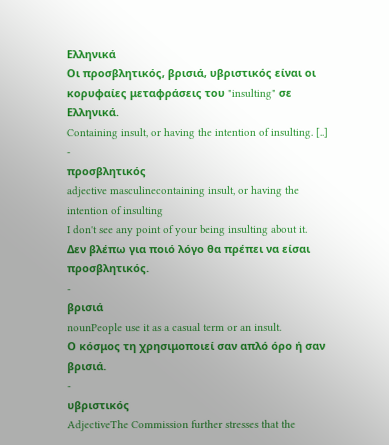Ελληνικά
Οι προσβλητικός, βρισιά, υβριστικός είναι οι κορυφαίες μεταφράσεις του "insulting" σε Ελληνικά.
Containing insult, or having the intention of insulting. [..]
-
προσβλητικός
adjective masculinecontaining insult, or having the intention of insulting
I don't see any point of your being insulting about it.
Δεν βλέπω για ποιό λόγο θα πρέπει να είσαι προσβλητικός.
-
βρισιά
nounPeople use it as a casual term or an insult.
Ο κόσμος τη χρησιμοποιεί σαν απλό όρο ή σαν βρισιά.
-
υβριστικός
AdjectiveThe Commission further stresses that the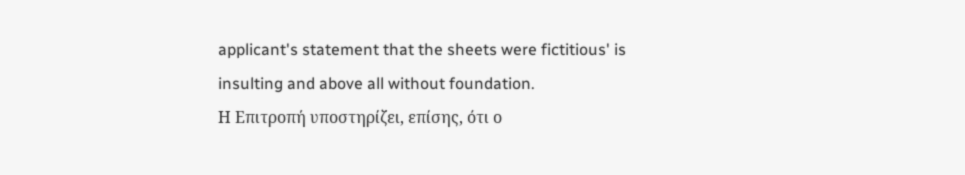applicant's statement that the sheets were fictitious' is insulting and above all without foundation.
Η Επιτροπή υποστηρίζει, επίσης, ότι ο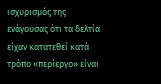ισχυρισμός της ενάγουσας ότι τα δελτία είχαν κατατεθεί κατά τρόπο «περίεργο» είναι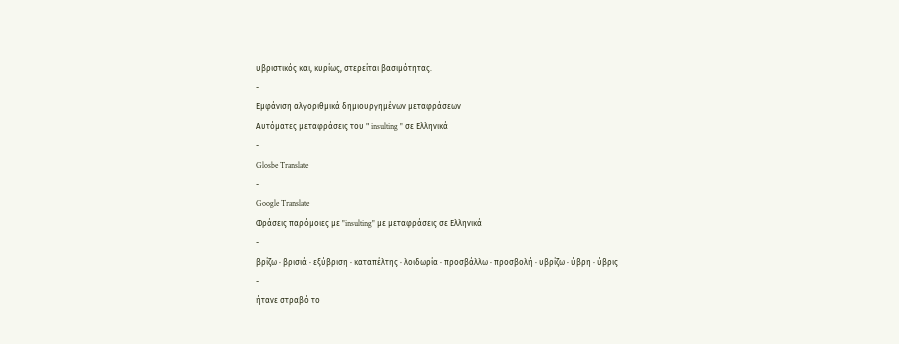υβριστικός και, κυρίως, στερείται βασιμότητας.
-
Εμφάνιση αλγοριθμικά δημιουργημένων μεταφράσεων
Αυτόματες μεταφράσεις του " insulting " σε Ελληνικά
-
Glosbe Translate
-
Google Translate
Φράσεις παρόμοιες με "insulting" με μεταφράσεις σε Ελληνικά
-
βρίζω · βρισιά · εξύβριση · καταπέλτης · λοιδωρία · προσβάλλω · προσβολή · υβρίζω · ύβρη · ύβρις
-
ήτανε στραβό το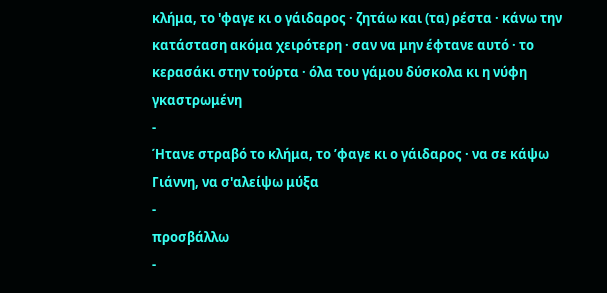κλήμα, το 'φαγε κι ο γάιδαρος · ζητάω και (τα) ρέστα · κάνω την κατάσταση ακόμα χειρότερη · σαν να μην έφτανε αυτό · το κερασάκι στην τούρτα · όλα του γάμου δύσκολα κι η νύφη γκαστρωμένη
-
Ήτανε στραβό το κλήμα, το ’φαγε κι ο γάιδαρος · να σε κάψω Γιάννη, να σ'αλείψω μύξα
-
προσβάλλω
-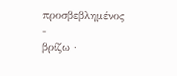προσβεβλημένος
-
βρίζω ·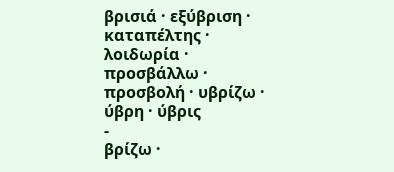βρισιά · εξύβριση · καταπέλτης · λοιδωρία · προσβάλλω · προσβολή · υβρίζω · ύβρη · ύβρις
-
βρίζω ·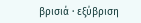βρισιά · εξύβριση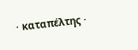· καταπέλτης ·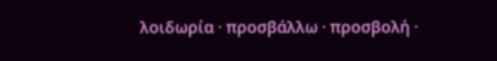λοιδωρία · προσβάλλω · προσβολή ·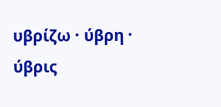υβρίζω · ύβρη · ύβρις